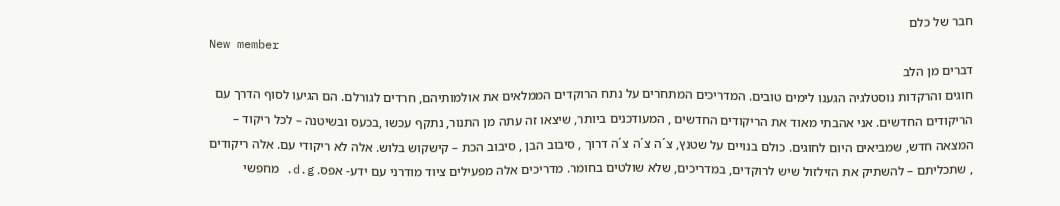חבר של כלם
New member
דברים מן הלב
חוגים והרקדות נוסטלגיה הגענו לימים טובים. המדריכים המתחרים על נתח הרוקדים הממלאים את אולמותיהם, חרדים לגורלם. הם הגיעו לסוף הדרך עם הריקודים החדשים. אני אהבתי מאוד את הריקודים החדשים , המעודכנים ביותר, שיצאו זה עתה מן התנור, נתקף עכשו ,בכעס ובשיטנה – לכל ריקוד – המצאה חדש, שמביאים היום לחוגים. כולם בנויים על שטנץ, צ´ה צ´ה צ´ה דרוך , סיבוב הבן , סיבוב הכת – קישקוש בלוש. אלה לא ריקודי עם. אלה ריקודים , שתכליתם – להשתיק את הזילזול שיש לרוקדים, במדריכים, שלא שולטים בחומר. מדריכים אלה מפעילים ציוד מודרני עם ידע- אפס. d.g. מחפשי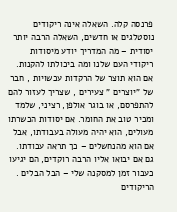פרנסה קלה. השאלה אינה ריקודים נוסטלגים או חדשים, השאלה הרבה יותר יסודית – מה המדריך יודע מיסודות ריקודי העם שלנו ומה ביכולתו להקנות. אם הוא תוצר של הרקדות עכשויות , חבר של "יוצרים " צעירים , שצריך לעזור להם להתפרסם, או בוגר אולפן, רציני, שלמד ומכיר טוב את החומר. אם יסודות הכשרתו מעולים, הוא יהיה מעולה בעבודתו, אבל אם הוא מהנחשלים – כך תראה עבודתו. גם אם יבואו אליו הרבה רוקדים, הם יגיעו כעבור זמן למסקנה שלי – הבל הבלים . הריקודים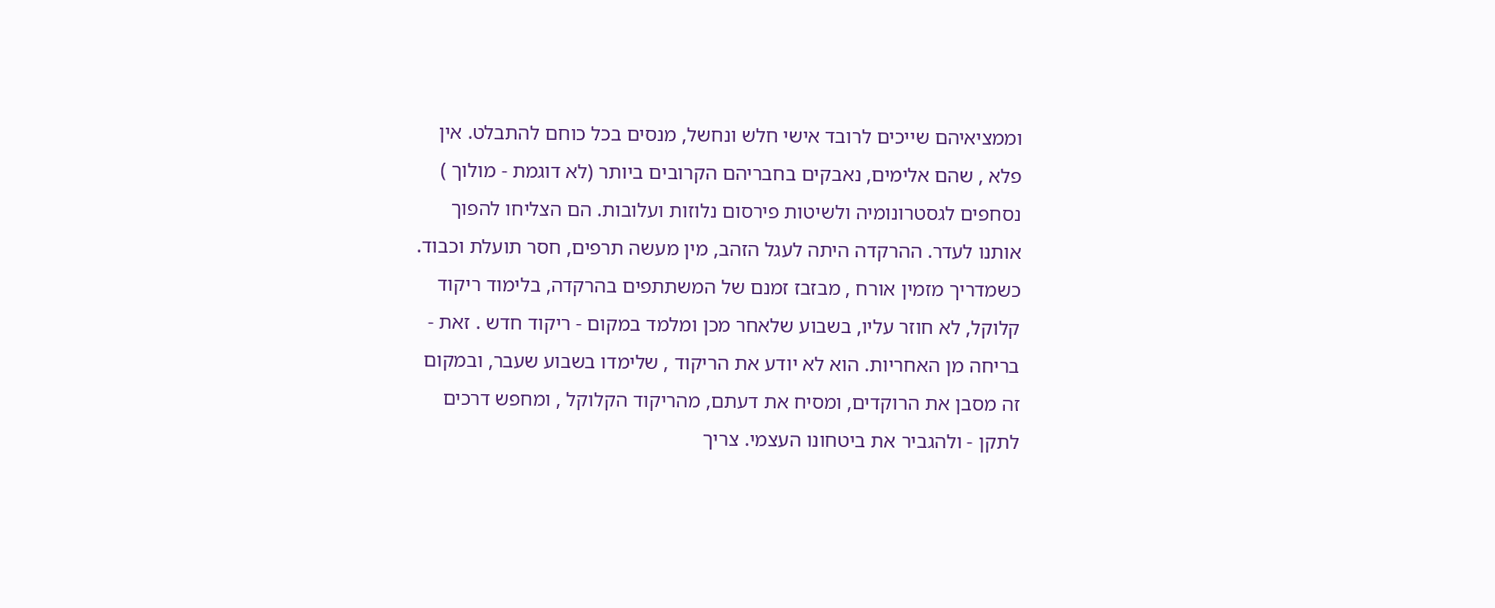וממציאיהם שייכים לרובד אישי חלש ונחשל, מנסים בכל כוחם להתבלט. אין פלא , שהם אלימים, נאבקים בחבריהם הקרובים ביותר (לא דוגמת - מולוך ) נסחפים לגסטרונומיה ולשיטות פירסום נלוזות ועלובות. הם הצליחו להפוך אותנו לעדר. ההרקדה היתה לעגל הזהב, מין מעשה תרפים, חסר תועלת וכבוד. כשמדריך מזמין אורח , מבזבז זמנם של המשתתפים בהרקדה, בלימוד ריקוד קלוקל, לא חוזר עליו, בשבוע שלאחר מכן ומלמד במקום - ריקוד חדש . זאת - בריחה מן האחריות. הוא לא יודע את הריקוד , שלימדו בשבוע שעבר, ובמקום זה מסבן את הרוקדים, ומסיח את דעתם, מהריקוד הקלוקל , ומחפש דרכים לתקן - ולהגביר את ביטחונו העצמי. צריך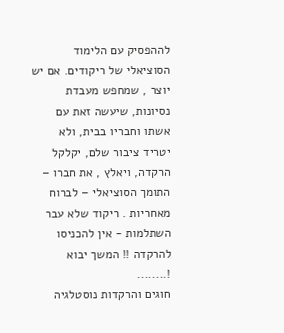לההפסיק עם הלימוד הסוציאלי של ריקודים. אם יש יוצר , שמחפש מעבדת נסיונות, שיעשה זאת עם אשתו וחבריו בבית, ולא יטריד ציבור שלם, יקלקל הרקדה, ויאלץ , את חברו – התומך הסוציאלי – לברוח מאחריות . ריקוד שלא עבר השתלמות - אין להכניסו להרקדה !! המשך יבוא !........
חוגים והרקדות נוסטלגיה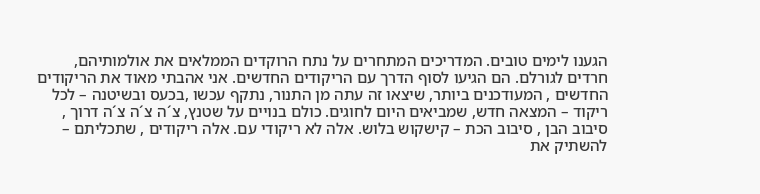הגענו לימים טובים. המדריכים המתחרים על נתח הרוקדים הממלאים את אולמותיהם, חרדים לגורלם. הם הגיעו לסוף הדרך עם הריקודים החדשים. אני אהבתי מאוד את הריקודים החדשים , המעודכנים ביותר, שיצאו זה עתה מן התנור, נתקף עכשו ,בכעס ובשיטנה – לכל ריקוד – המצאה חדש, שמביאים היום לחוגים. כולם בנויים על שטנץ, צ´ה צ´ה צ´ה דרוך , סיבוב הבן , סיבוב הכת – קישקוש בלוש. אלה לא ריקודי עם. אלה ריקודים , שתכליתם – להשתיק את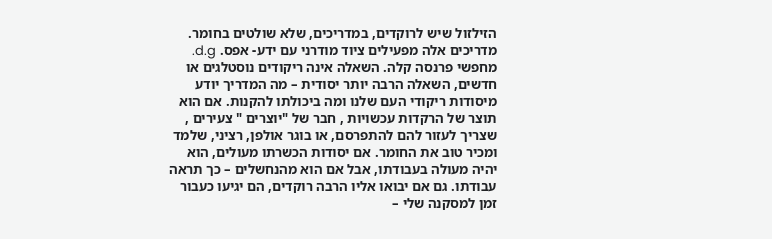הזילזול שיש לרוקדים, במדריכים, שלא שולטים בחומר. מדריכים אלה מפעילים ציוד מודרני עם ידע- אפס. d.g. מחפשי פרנסה קלה. השאלה אינה ריקודים נוסטלגים או חדשים, השאלה הרבה יותר יסודית – מה המדריך יודע מיסודות ריקודי העם שלנו ומה ביכולתו להקנות. אם הוא תוצר של הרקדות עכשויות , חבר של "יוצרים " צעירים , שצריך לעזור להם להתפרסם, או בוגר אולפן, רציני, שלמד ומכיר טוב את החומר. אם יסודות הכשרתו מעולים, הוא יהיה מעולה בעבודתו, אבל אם הוא מהנחשלים – כך תראה עבודתו. גם אם יבואו אליו הרבה רוקדים, הם יגיעו כעבור זמן למסקנה שלי –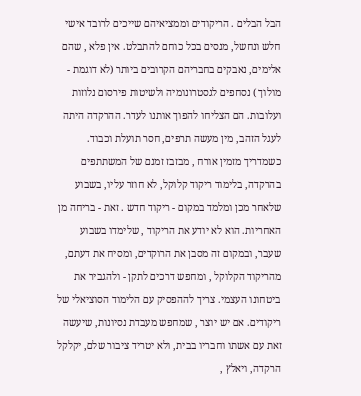הבל הבלים . הריקודים וממציאיהם שייכים לרובד אישי חלש ונחשל, מנסים בכל כוחם להתבלט. אין פלא , שהם אלימים, נאבקים בחבריהם הקרובים ביותר (לא דוגמת - מולוך ) נסחפים לגסטרונומיה ולשיטות פירסום נלוזות ועלובות. הם הצליחו להפוך אותנו לעדר. ההרקדה היתה לעגל הזהב, מין מעשה תרפים, חסר תועלת וכבוד. כשמדריך מזמין אורח , מבזבז זמנם של המשתתפים בהרקדה, בלימוד ריקוד קלוקל, לא חוזר עליו, בשבוע שלאחר מכן ומלמד במקום - ריקוד חדש . זאת - בריחה מן האחריות. הוא לא יודע את הריקוד , שלימדו בשבוע שעבר, ובמקום זה מסבן את הרוקדים, ומסיח את דעתם, מהריקוד הקלוקל , ומחפש דרכים לתקן - ולהגביר את ביטחונו העצמי. צריך לההפסיק עם הלימוד הסוציאלי של ריקודים. אם יש יוצר , שמחפש מעבדת נסיונות, שיעשה זאת עם אשתו וחבריו בבית, ולא יטריד ציבור שלם, יקלקל הרקדה, ויאלץ ,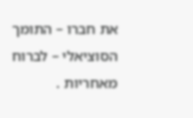את חברו – התומך הסוציאלי – לברוח מאחריות .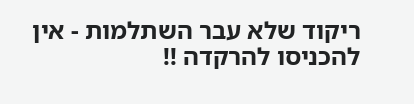ריקוד שלא עבר השתלמות - אין להכניסו להרקדה !!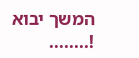המשך יבוא !........